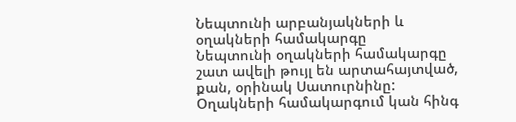Նեպտունի արբանյակների և օղակների համակարգը
Նեպտունի օղակների համակարգը շատ ավելի թույլ են արտահայտված, քան, օրինակ Սատուրնինը: Օղակների համակարգում կան հինգ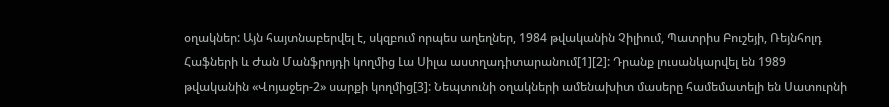օղակներ: Այն հայտնաբերվել է, սկզբում որպես աղեղներ, 1984 թվականին Չիլիում, Պատրիս Բուշեյի, Ռեյնհոլդ Հաֆների և Ժան Մանֆրոյդի կողմից Լա Սիլա աստղադիտարանում[1][2]: Դրանք լուսանկարվել են 1989 թվականին «Վոյաջեր-2» սարքի կողմից[3]: Նեպտունի օղակների ամենախիտ մասերը համեմատելի են Սատուրնի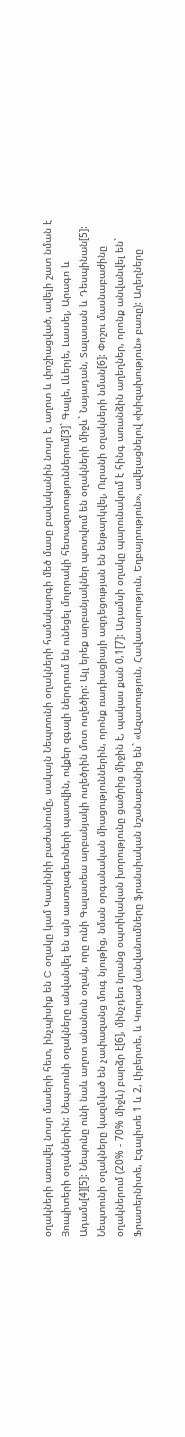օղակների առավել նոսր մասերի հետ, ինչպիսիք են C օղակը կամ Կասինիի բաժանումը, սակայն Նեպտունի օղակների համակարգի մեծ մասը բավականին նոսր է, աղոտ և փոշիացված, ավելի շատ նման է Յուպիտերի օղակներին: Նեպտունի օղակները անվանվել են այն աստղագետների պատվին, ովքեր զգալի ներդրում են ունեցել մոլորակի հետազոտություններում[3]` Գալլե, Լևերյե, Լասսել, Արագո և Ադամս[4][5]: Նեպունը ունի նաև աղոտ անանուն օղակ, որը ունի Գալատեա արբանյակի ուղեծրին մոտ ուղեծիր: Այլ երեք արբանյակներ պտտվում են օղակների միջև` Նայադան, Տալասան և Դեսպինան[5]:
Նեպտունի օղակները կազմված են չափազանց մուգ նյութից, նման օրգանական միացություններին, որոնք ռադիացիայի ազդեցության են ենթարկվել, Ուրանի օղակների նման[6]: Փոշու մասնաբաժինը օղակներում (20% - 70% միջև) բարձր է[6], մինչդեռ նրանց օպտիկական խորությունը ցածրից միջին է, պակաս քան 0,1[7]: Ադամսի օղակը պարունակում է հինգ առանձին աղեղներ, որոնք անվանվել են` Ֆրատերնիտե, Էգալիտե 1 և 2, Լիբերտե, և Կուրաժ (անվանումները ֆրանսիական նշանաբանից են` «Ազատություն, Հավասարություն, Եղբայրություն», ավելացնելով «խիզախություն» բառը): Աղեղները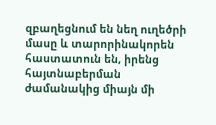զբաղեցնում են նեղ ուղեծրի մասը և տարորինակորեն հաստատուն են, իրենց հայտնաբերման ժամանակից միայն մի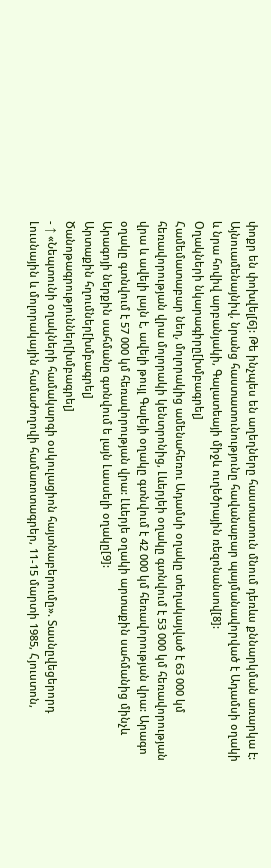փոքր են փոխվել[6]: Թե ինչպես են աղեղները հաստատուն մնում դեռևս քննարկման առարկա է: Այնուամենայնիվ, նրանց հաստատունությունը հավանաբար պայմանավորված է Ադամսի օղակի և նրա հովիվ արբանյակի, Գալատեայի միջև ուղեծրային ռեզոնանսով[8]:
Օղակների նկարագիրը[խմբագրել]
Համեմատաբար նեղ, մոլորակից ամենահեռու Ադամսի օղակը տեղակայված է 63 000 կմ հեռավորության վրա մոլորակի կենտրոնից, Լևերյեի օղակը գտնվում է 53 000 կմ հեռավորության վրա և ավելի լայն է, ավելի թույլ Գալեյի օղակը գտնվում է 42 000 կմ հեռավորության վրա: Արագո օղակը գտնվում է 57 000 կմ հեռավորության վրա: Լևերյե օղակի արտաքին սահմանից մինչև Արագոյի ներքին սահմանը գտնվում ե լայն Լասսելի օղակը[9]:
Արտաքին հղումներ[խմբագրել]
Ծանոթագրություններ[խմբագրել]
- ↑ «Նեպտունի օղակների համակարգի օսկուլացիոն հայտնաբերումը». Տասնըվեցերորդ Լուսնային և մոլորակային համաժողովի համառոտագրեր, 11-15 մարտի 1985, Հյուստոն,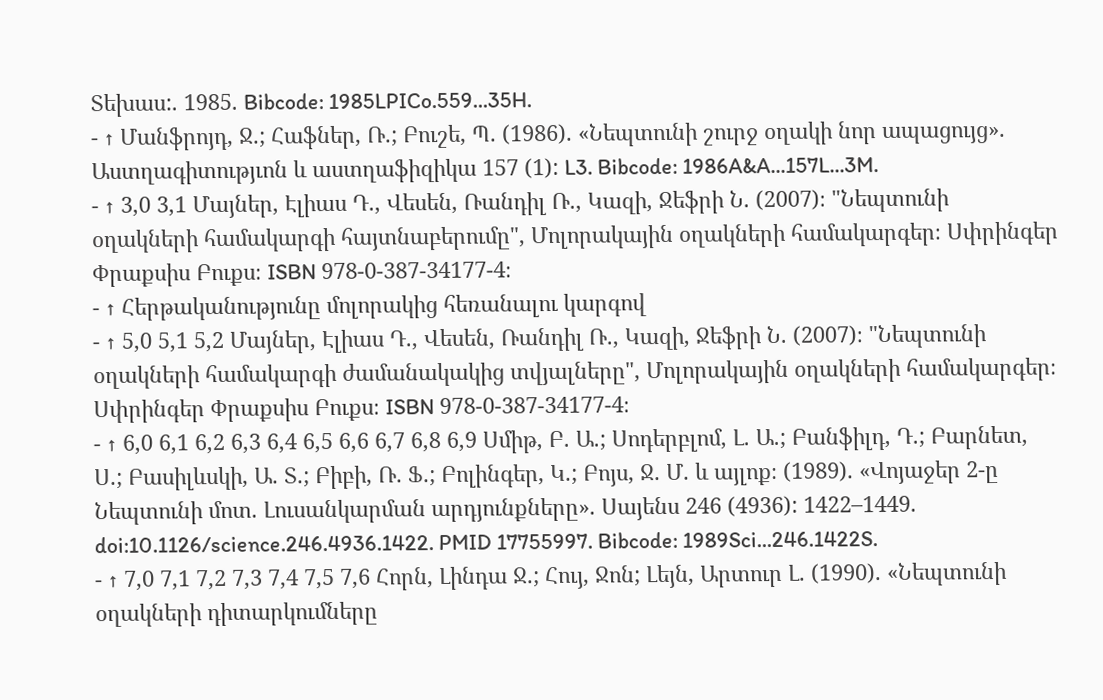Տեխաս:. 1985. Bibcode: 1985LPICo.559...35H.
- ↑ Մանֆրոյդ, Ջ.; Հաֆներ, Ռ.; Բուշե, Պ. (1986). «Նեպտունի շուրջ օղակի նոր ապացույց». Աստղագիտությւոն և աստղաֆիզիկա 157 (1): L3. Bibcode: 1986A&A...157L...3M.
- ↑ 3,0 3,1 Մայներ, Էլիաս Դ., Վեսեն, Ռանդիլ Ռ., Կազի, Ջեֆրի Ն. (2007)։ "Նեպտունի օղակների համակարգի հայտնաբերումը", Մոլորակային օղակների համակարգեր։ Սփրինգեր Փրաքսիս Բուքս։ ISBN 978-0-387-34177-4։
- ↑ Հերթականությունը մոլորակից հեռանալու կարգով
- ↑ 5,0 5,1 5,2 Մայներ, Էլիաս Դ., Վեսեն, Ռանդիլ Ռ., Կազի, Ջեֆրի Ն. (2007)։ "Նեպտունի օղակների համակարգի ժամանակակից տվյալները", Մոլորակային օղակների համակարգեր։ Սփրինգեր Փրաքսիս Բուքս։ ISBN 978-0-387-34177-4։
- ↑ 6,0 6,1 6,2 6,3 6,4 6,5 6,6 6,7 6,8 6,9 Սմիթ, Բ. Ա.; Սոդերբլոմ, Լ. Ա.; Բանֆիլդ, Դ.; Բարնետ, Ս.; Բասիլևսկի, Ա. Տ.; Բիբի, Ռ. Ֆ.; Բոլինգեր, Կ.; Բոյս, Ջ. Մ. և այլոք։ (1989). «Վոյաջեր 2-ը Նեպտունի մոտ. Լուսանկարման արդյունքները». Սայենս 246 (4936): 1422–1449. doi:10.1126/science.246.4936.1422. PMID 17755997. Bibcode: 1989Sci...246.1422S.
- ↑ 7,0 7,1 7,2 7,3 7,4 7,5 7,6 Հորն, Լինդա Ջ.; Հույ, Ջոն; Լեյն, Արտուր Լ. (1990). «Նեպտունի օղակների դիտարկումները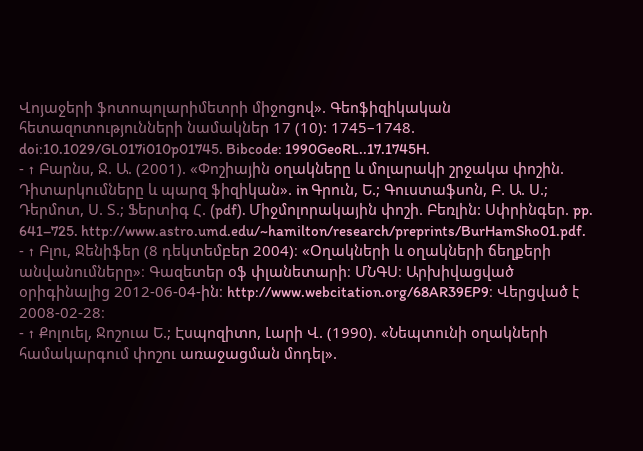Վոյաջերի ֆոտոպոլարիմետրի միջոցով». Գեոֆիզիկական հետազոտությունների նամակներ 17 (10): 1745–1748. doi:10.1029/GL017i010p01745. Bibcode: 1990GeoRL..17.1745H.
- ↑ Բարնս, Ջ. Ա. (2001). «Փոշիային օղակները և մոլարակի շրջակա փոշին. Դիտարկումները և պարզ ֆիզիկան». in Գրուն, Ե.; Գուստաֆսոն, Բ. Ա. Ս.; Դերմոտ, Ս. Տ.; Ֆերտիգ Հ. (pdf). Միջմոլորակային փոշի. Բեռլին: Սփրինգեր. pp. 641–725. http://www.astro.umd.edu/~hamilton/research/preprints/BurHamSho01.pdf.
- ↑ Բլու, Ջենիֆեր (8 դեկտեմբեր 2004)։ «Օղակների և օղակների ճեղքերի անվանումները»։ Գազետեր օֆ փլանետարի։ ՄՆԳՍ։ Արխիվացված օրիգինալից 2012-06-04-ին։ http://www.webcitation.org/68AR39EP9։ Վերցված է 2008-02-28։
- ↑ Քոլուել, Ջոշուա Ե.; Էսպոզիտո, Լարի Վ. (1990). «Նեպտունի օղակների համակարգում փոշու առաջացման մոդել».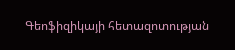Գեոֆիզիկայի հետազոտության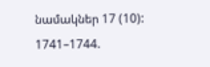նամակներ 17 (10): 1741–1744.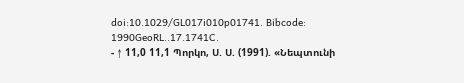doi:10.1029/GL017i010p01741. Bibcode: 1990GeoRL..17.1741C.
- ↑ 11,0 11,1 Պորկո, Ս. Ս. (1991). «Նեպտունի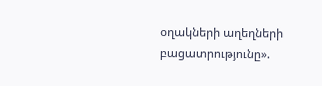օղակների աղեղների բացատրությունը».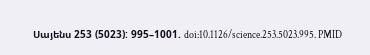Սայենս 253 (5023): 995–1001. doi:10.1126/science.253.5023.995. PMID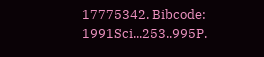17775342. Bibcode: 1991Sci...253..995P.